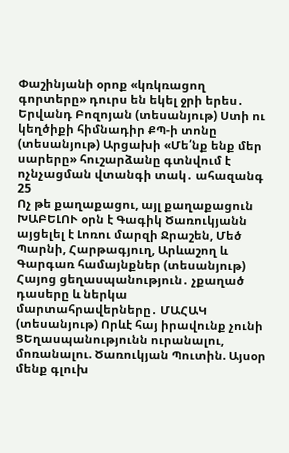Փաշինյանի օրոք «կռկռացող գորտերը» դուրս են եկել ջրի երես․ Երվանդ Բոզոյան (տեսանյութ) Ստի ու կեղծիքի հիմնադիր ՔՊ-ի տոնը (տեսանյութ) Արցախի «Մե՛նք ենք մեր սարերը» հուշարձանը գտնվում է ոչնչացման վտանգի տակ․ ահազանգ
25
Ոչ թե քաղաքացու, այլ քաղաքացուն ԽԱԲԵԼՈՒ օրն է Գագիկ Ծառուկյանն այցելել է Լոռու մարզի Ջրաշեն, Մեծ Պարնի, Հարթագյուղ, Արևաշող և Գարգառ համայնքներ (տեսանյութ) Հայոց ցեղասպանություն․ չքաղած դասերը և ներկա մարտահրավերները․ ՄԱՀԱԿ (տեսանյութ) Որևէ հայ իրավունք չունի ՑԵղասպանությունն ուրանալու, մոռանալու. Ծառուկյան Պուտին. Այսօր մենք գլուխ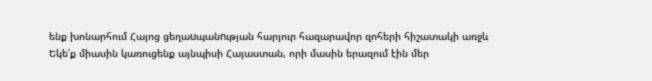ենք խոնարհում Հայոց ցեղաuպանnւթյան հարյուր հազարավոր զոհերի հիշատակի առջև Եկե՛ք միասին կառուցենք այնպիսի Հայաստան, որի մասին երազում էին մեր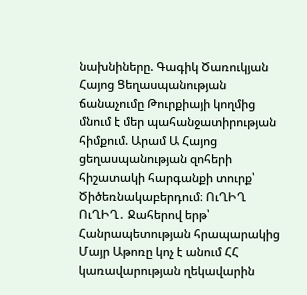նախնիները. Գագիկ Ծառուկյան Հայոց Ցեղասպանության ճանաչումը Թուրքիայի կողմից մնում է մեր պահանջատիրության հիմքում. Արամ Ա Հայոց ցեղասպանության զոհերի հիշատակի հարգանքի տուրք՝ Ծիծեռնակաբերդում։ ՈւՂԻՂ ՈւՂԻՂ․ Ջահերով երթ՝ Հանրապետության հրապարակից Մայր Աթոռը կոչ է անում ՀՀ կառավարության ղեկավարին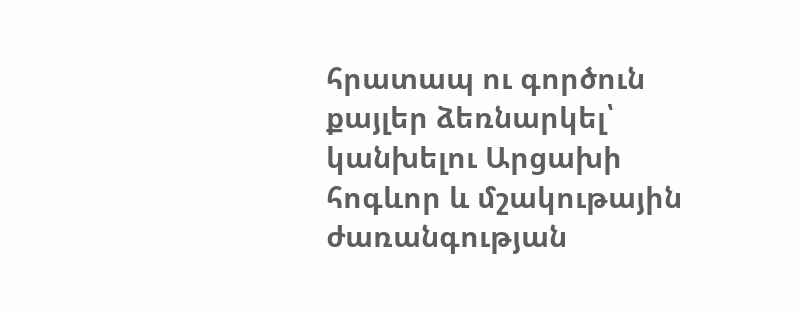հրատապ ու գործուն քայլեր ձեռնարկել՝ կանխելու Արցախի հոգևոր և մշակութային ժառանգության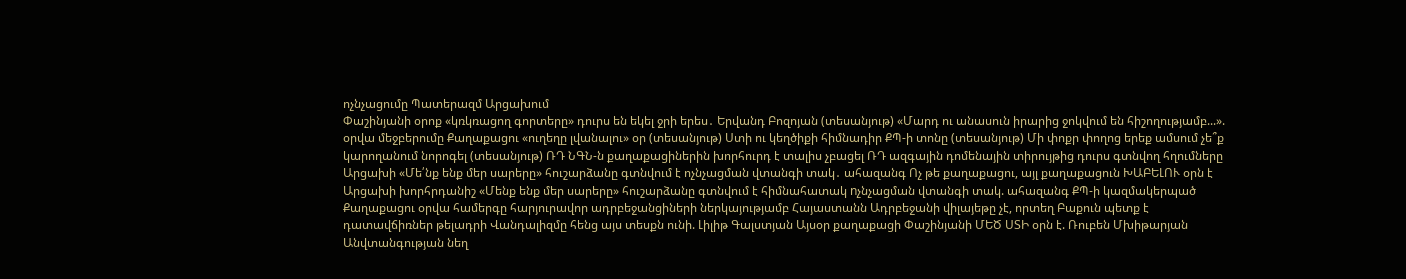ոչնչացումը Պատերազմ Արցախում
Փաշինյանի օրոք «կռկռացող գորտերը» դուրս են եկել ջրի երես․ Երվանդ Բոզոյան (տեսանյութ) «Մարդ ու անասուն իրարից ջոկվում են հիշողությամբ...». օրվա մեջբերումը Քաղաքացու «ուղեղը լվանալու» օր (տեսանյութ) Ստի ու կեղծիքի հիմնադիր ՔՊ-ի տոնը (տեսանյութ) Մի փոքր փողոց երեք ամսում չե՞ք կարողանում նորոգել (տեսանյութ) ՌԴ ՆԳՆ-ն քաղաքացիներին խորհուրդ է տալիս չբացել ՌԴ ազգային դոմենային տիրույթից դուրս գտնվող հղումները Արցախի «Մե՛նք ենք մեր սարերը» հուշարձանը գտնվում է ոչնչացման վտանգի տակ․ ահազանգ Ոչ թե քաղաքացու, այլ քաղաքացուն ԽԱԲԵԼՈՒ օրն է Արցախի խորհրդանիշ «Մենք ենք մեր սարերը» հուշարձանը գտնվում է հիմնահատակ nչնչացման վտանգի տակ. ահազանգ ՔՊ-ի կազմակերպած Քաղաքացու օրվա համերգը հարյուրավոր ադրբեջանցիների ներկայությամբ Հայաստանն Ադրբեջանի վիլայեթը չէ, որտեղ Բաքուն պետք է դատավճիռներ թելադրի Վանդալիզմը հենց այս տեսքն ունի. Լիլիթ Գալստյան Այսօր քաղաքացի Փաշինյանի ՄԵԾ ՍՏԻ օրն է. Ռուբեն Մխիթարյան Անվտանգության նեղ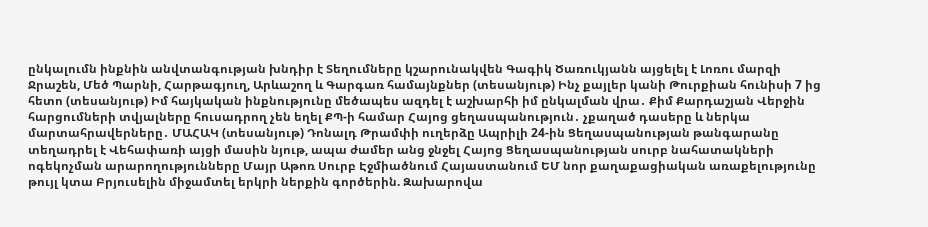ընկալումն ինքնին անվտանգության խնդիր է Տեղումները կշարունակվեն Գագիկ Ծառուկյանն այցելել է Լոռու մարզի Ջրաշեն, Մեծ Պարնի, Հարթագյուղ, Արևաշող և Գարգառ համայնքներ (տեսանյութ) Ինչ քայլեր կանի Թուրքիան հունիսի 7 ից հետո (տեսանյութ) Իմ հայկական ինքնությունը մեծապես ազդել է աշխարհի իմ ընկալման վրա․ Քիմ Քարդաշյան Վերջին հարցումների տվյալները հուսադրող չեն եղել ՔՊ-ի համար Հայոց ցեղասպանություն․ չքաղած դասերը և ներկա մարտահրավերները․ ՄԱՀԱԿ (տեսանյութ) Դոնալդ Թրամփի ուղերձը Ապրիլի 24-ին Ցեղասպանության թանգարանը տեղադրել է Վեհափառի այցի մասին նյութ, ապա ժամեր անց ջնջել Հայոց Ցեղասպանության սուրբ նահատակների ոգեկոչման արարողությունները Մայր Աթոռ Սուրբ Էջմիածնում Հայաստանում ԵՄ նոր քաղաքացիական առաքելությունը թույլ կտա Բրյուսելին միջամտել երկրի ներքին գործերին. Զախարովա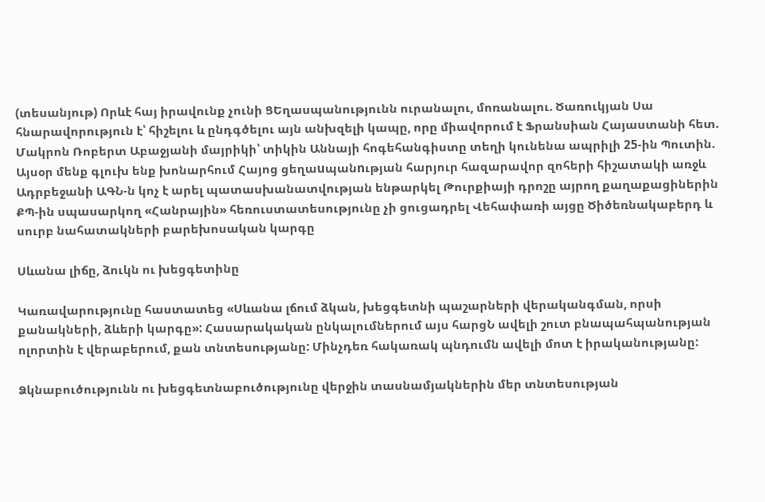(տեսանյութ) Որևէ հայ իրավունք չունի ՑԵղասպանությունն ուրանալու, մոռանալու. Ծառուկյան Սա հնարավորություն է՝ հիշելու և ընդգծելու այն անխզելի կապը, որը միավորում է Ֆրանսիան Հայաստանի հետ. Մակրոն Ռոբերտ Աբաջյանի մայրիկի՝ տիկին Աննայի հոգեհանգիստը տեղի կունենա ապրիլի 25-ին Պուտին. Այսօր մենք գլուխ ենք խոնարհում Հայոց ցեղաuպանnւթյան հարյուր հազարավոր զոհերի հիշատակի առջև Ադրբեջանի ԱԳՆ-ն կոչ է արել պատասխանատվության ենթարկել Թուրքիայի դրոշը այրող քաղաքացիներին ՔՊ-ին սպասարկող «Հանրային» հեռուստատեսությունը չի ցուցադրել Վեհափառի այցը Ծիծեռնակաբերդ և սուրբ նահատակների բարեխոսական կարգը

Սևանա լիճը, ձուկն ու խեցգետինը

Կառավարությունը հաստատեց «Սևանա լճում ձկան, խեցգետնի պաշարների վերականգման, որսի քանակների, ձևերի կարգը»: Հասարակական ընկալումներում այս հարցՆ ավելի շուտ բնապահպանության ոլորտին է վերաբերում, քան տնտեսությանը: Մինչդեռ հակառակ պնդումն ավելի մոտ է իրականությանը:

Ձկնաբուծությունն ու խեցգետնաբուծությունը վերջին տասնամյակներին մեր տնտեսության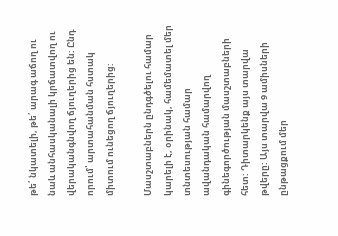թե՛ նկատելի, թե՛ արագ աճող ու նաև անհասկանալի կրճատվող ու վերականգնվող ճյուղերից են: Ընդ որում՝ արտահանման հստակ միտում ունեցող ճյուղերից:

Մասշտաբներն ընդգծելու համար կարելի է, օրինակ, համեմատել մեր տնտեսության համար ավանդական համարվող գինեգործության մասշտաբների հետ: Դիտարկենք այս տարվա թվերը: Այս տարվա 9 ամիսների ընթացքում մեր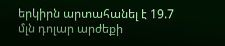երկիրն արտահանել է 19.7 մլն դոլար արժեքի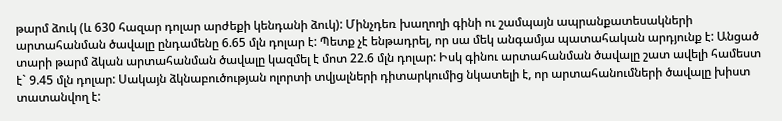թարմ ձուկ (և 630 հազար դոլար արժեքի կենդանի ձուկ): Մինչդեռ խաղողի գինի ու շամպայն ապրանքատեսակների արտահանման ծավալը ընդամենը 6.65 մլն դոլար է: Պետք չէ ենթադրել, որ սա մեկ անգամյա պատահական արդյունք է: Անցած տարի թարմ ձկան արտահանման ծավալը կազմել է մոտ 22.6 մլն դոլար: Իսկ գինու արտահանման ծավալը շատ ավելի համեստ է` 9.45 մլն դոլար: Սակայն ձկնաբուծության ոլորտի տվյալների դիտարկումից նկատելի է, որ արտահանումների ծավալը խիստ տատանվող է: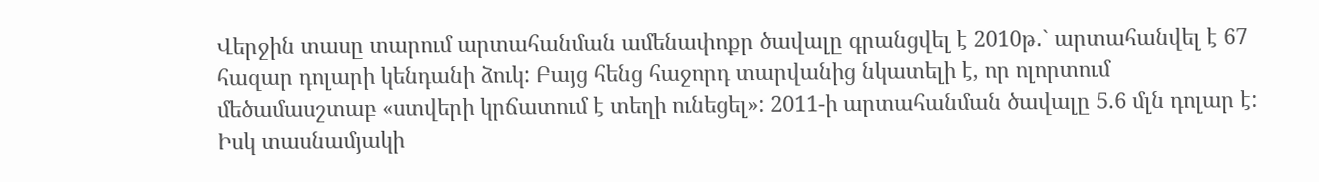Վերջին տասը տարում արտահանման ամենափոքր ծավալը գրանցվել է 2010թ․` արտահանվել է 67 հազար դոլարի կենդանի ձուկ: Բայց հենց հաջորդ տարվանից նկատելի է, որ ոլորտում մեծամասշտաբ «ստվերի կրճատում է տեղի ունեցել»: 2011-ի արտահանման ծավալը 5.6 մլն դոլար է: Իսկ տասնամյակի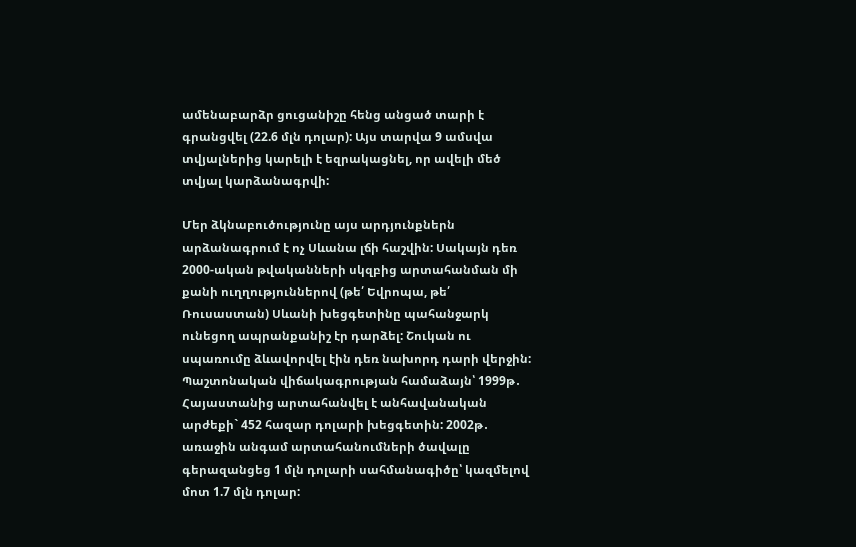ամենաբարձր ցուցանիշը հենց անցած տարի է գրանցվել (22.6 մլն դոլար): Այս տարվա 9 ամսվա տվյալներից կարելի է եզրակացնել, որ ավելի մեծ տվյալ կարձանագրվի:

Մեր ձկնաբուծությունը այս արդյունքներն արձանագրում է ոչ Սևանա լճի հաշվին: Սակայն դեռ 2000-ական թվականների սկզբից արտահանման մի քանի ուղղություններով (թե՛ Եվրոպա, թե՛ Ռուսաստան) Սևանի խեցգետինը պահանջարկ ունեցող ապրանքանիշ էր դարձել: Շուկան ու սպառումը ձևավորվել էին դեռ նախորդ դարի վերջին: Պաշտոնական վիճակագրության համաձայն՝ 1999թ․ Հայաստանից արտահանվել է անհավանական արժեքի` 452 հազար դոլարի խեցգետին: 2002թ․ առաջին անգամ արտահանումների ծավալը գերազանցեց 1 մլն դոլարի սահմանագիծը՝ կազմելով մոտ 1.7 մլն դոլար: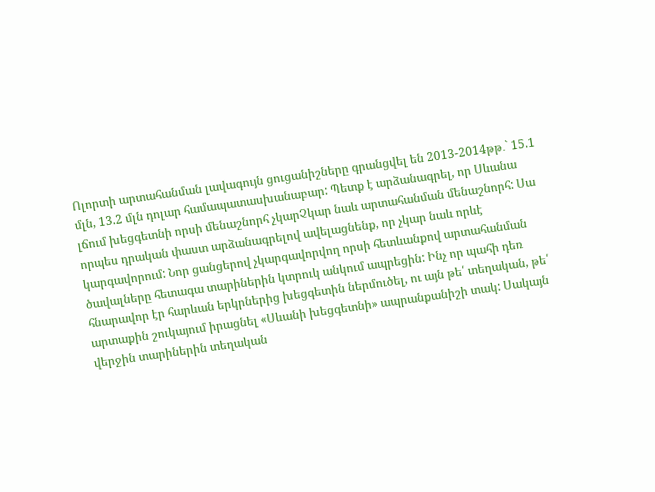Ոլորտի արտահանման լավագույն ցուցանիշները գրանցվել են 2013-2014թթ․` 15.1 մլն, 13.2 մլն դոլար համապատասխանաբար: Պետք է արձանագրել, որ Սևանա լճում խեցգետնի որսի մենաշնորհ չկարՉկար նաև արտահանման մենաշնորհ: Սա որպես դրական փաստ արձանագրելով ավելացնենք, որ չկար նաև որևէ կարգավորում: Նոր ցանցերով չկարգավորվող որսի հետևանքով արտահանման ծավալները հետագա տարիներին կտրուկ անկում ապրեցին: Ինչ որ պահի դեռ հնարավոր էր հարևան երկրներից խեցգետին ներմուծել, ու այն թե՛ տեղական, թե՛ արտաքին շուկայում իրացնել «Սևանի խեցգետնի» ապրանքանիշի տակ: Սակայն վերջին տարիներին տեղական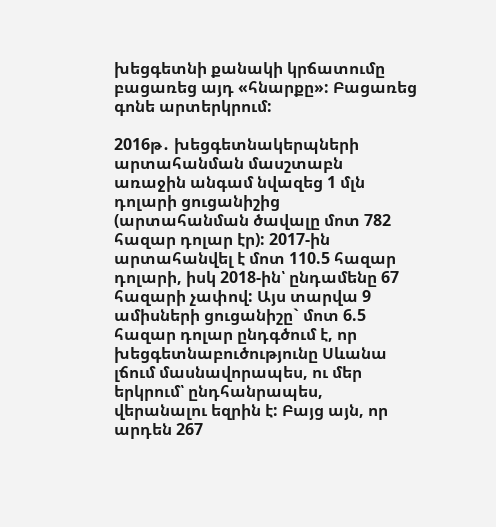խեցգետնի քանակի կրճատումը բացառեց այդ «հնարքը»: Բացառեց գոնե արտերկրում:

2016թ․ խեցգետնակերպների արտահանման մասշտաբն առաջին անգամ նվազեց 1 մլն դոլարի ցուցանիշից (արտահանման ծավալը մոտ 782 հազար դոլար էր): 2017-ին արտահանվել է մոտ 110.5 հազար դոլարի, իսկ 2018-ին՝ ընդամենը 67 հազարի չափով: Այս տարվա 9 ամիսների ցուցանիշը` մոտ 6.5 հազար դոլար ընդգծում է, որ խեցգետնաբուծությունը Սևանա լճում մասնավորապես, ու մեր երկրում՝ ընդհանրապես, վերանալու եզրին է: Բայց այն, որ արդեն 267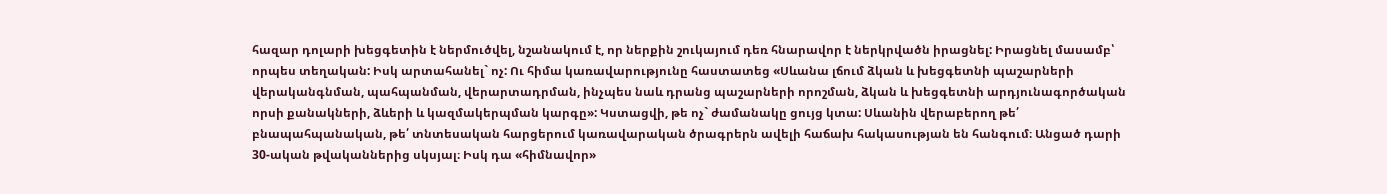հազար դոլարի խեցգետին է ներմուծվել, նշանակում է, որ ներքին շուկայում դեռ հնարավոր է ներկրվածն իրացնել: Իրացնել մասամբ՝ որպես տեղական: Իսկ արտահանել` ոչ: Ու հիմա կառավարությունը հաստատեց «Սևանա լճում ձկան և խեցգետնի պաշարների վերականգնման, պահպանման, վերարտադրման, ինչպես նաև դրանց պաշարների որոշման, ձկան և խեցգետնի արդյունագործական որսի քանակների, ձևերի և կազմակերպման կարգը»: Կստացվի, թե ոչ` ժամանակը ցույց կտա: Սևանին վերաբերող թե՛ բնապահպանական, թե՛ տնտեսական հարցերում կառավարական ծրագրերն ավելի հաճախ հակասության են հանգում։ Անցած դարի 30-ական թվականներից սկսյալ։ Իսկ դա «հիմնավոր»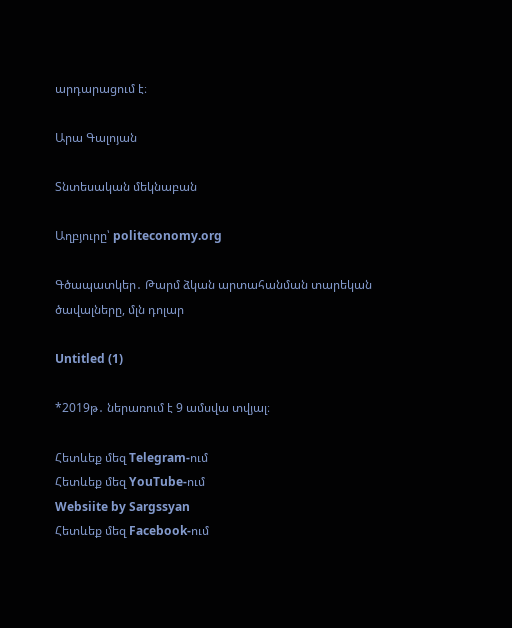արդարացում է։

Արա Գալոյան

Տնտեսական մեկնաբան

Աղբյուրը՝ politeconomy.org

Գծապատկեր․ Թարմ ձկան արտահանման տարեկան ծավալները, մլն դոլար

Untitled (1)

*2019թ․ ներառում է 9 ամսվա տվյալ։

Հետևեք մեզ Telegram-ում
Հետևեք մեզ YouTube-ում
Websiite by Sargssyan
Հետևեք մեզ Facebook-ում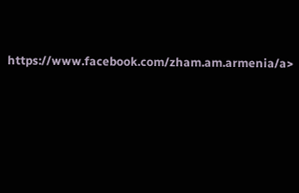https://www.facebook.com/zham.am.armenia/a>